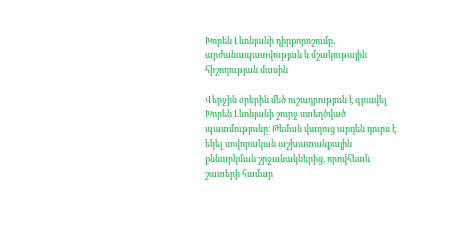Խորեն Լևոնյանի դիրքորոշումը․ արժանապատվության և մշակութային հիշողության մասին

Վերջին օրերին մեծ ուշադրություն է գրավել Խորեն Լևոնյանի շուրջ ստեղծված պատմությունը։ Թեման վաղուց արդեն դուրս է եկել սովորական աշխատանքային քննարկման շրջանակներից, որովհետև շատերի համար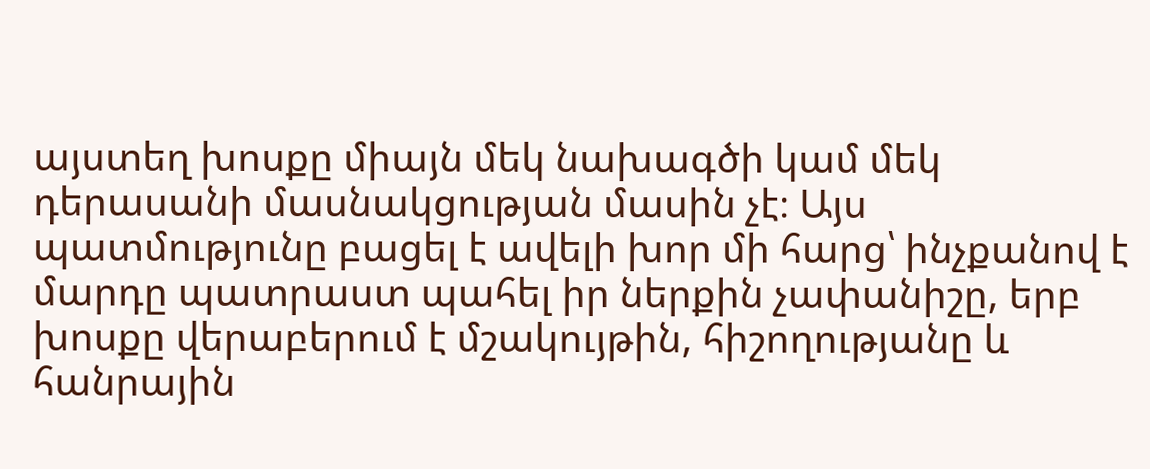այստեղ խոսքը միայն մեկ նախագծի կամ մեկ դերասանի մասնակցության մասին չէ։ Այս պատմությունը բացել է ավելի խոր մի հարց՝ ինչքանով է մարդը պատրաստ պահել իր ներքին չափանիշը, երբ խոսքը վերաբերում է մշակույթին, հիշողությանը և հանրային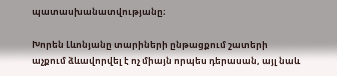պատասխանատվությանը։

Խորեն Լևոնյանը տարիների ընթացքում շատերի աչքում ձևավորվել է ոչ միայն որպես դերասան, այլ նաև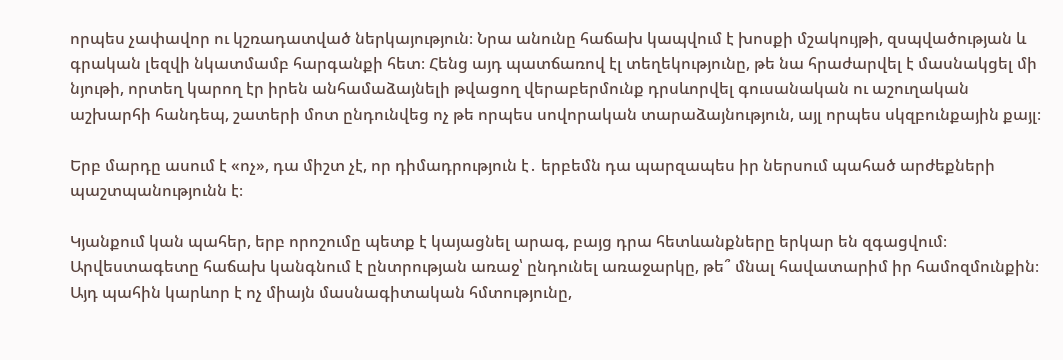որպես չափավոր ու կշռադատված ներկայություն։ Նրա անունը հաճախ կապվում է խոսքի մշակույթի, զսպվածության և գրական լեզվի նկատմամբ հարգանքի հետ։ Հենց այդ պատճառով էլ տեղեկությունը, թե նա հրաժարվել է մասնակցել մի նյութի, որտեղ կարող էր իրեն անհամաձայնելի թվացող վերաբերմունք դրսևորվել գուսանական ու աշուղական աշխարհի հանդեպ, շատերի մոտ ընդունվեց ոչ թե որպես սովորական տարաձայնություն, այլ որպես սկզբունքային քայլ։

Երբ մարդը ասում է «ոչ», դա միշտ չէ, որ դիմադրություն է․ երբեմն դա պարզապես իր ներսում պահած արժեքների պաշտպանությունն է։

Կյանքում կան պահեր, երբ որոշումը պետք է կայացնել արագ, բայց դրա հետևանքները երկար են զգացվում։ Արվեստագետը հաճախ կանգնում է ընտրության առաջ՝ ընդունել առաջարկը, թե՞ մնալ հավատարիմ իր համոզմունքին։ Այդ պահին կարևոր է ոչ միայն մասնագիտական հմտությունը,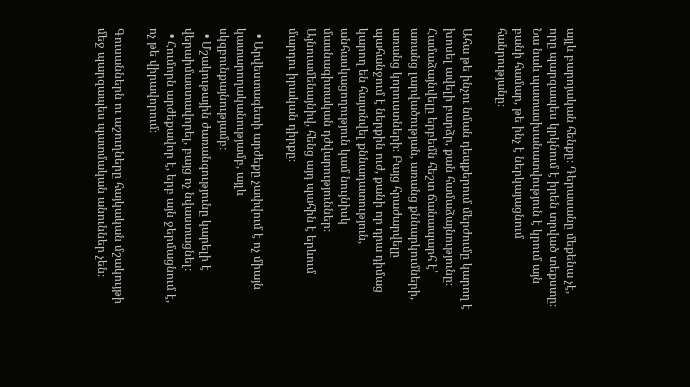այլև բարոյական հենքը։ Դերասանը մեքենա չէ, որը պարզապես կրկնում է իրեն տրված տեքստը։ Նա նաև պատասխանատվություն է կրում այն բանի համար, թե ինչ է ներկայացնում հանրությանը։

Ահա թե ինչու նման դեպքերում մերժումը կարող է խոսել ավելի բարձր, քան համաձայնությունը։ Համաձայնվելը երբեմն հեշտ ճանապարհ է՝ առանց լարվածության, առանց քննարկումների, առանց կորուստների։ Բայց հրաժարվելը պահանջում է ներքին ուժ, քանի որ դրա դիմաց կարող են հայտնվել քննադատություն, անհասկացողություն կամ նույնիսկ մասնագիտական դժվարություններ։ Այնուամենայնիվ, հենց այդ պահին է երևում մարդու իրական դիրքը։

  • Արվեստագետի արժեքը չափվում է ոչ միայն կատարողականությամբ, այլև սկզբունքայնությամբ։
  • Մշակութային ժառանգությունը կարելի է վերաիմաստավորել, բայց ոչ նվաստացնել։
  • Հումորն արժեքավոր է, երբ այն ջերմացնում է, ոչ թե վիրավորում։

Գուսաններն ու աշուղները հայկական մշակույթի մեջ պարզապես պատմական անուններ չեն։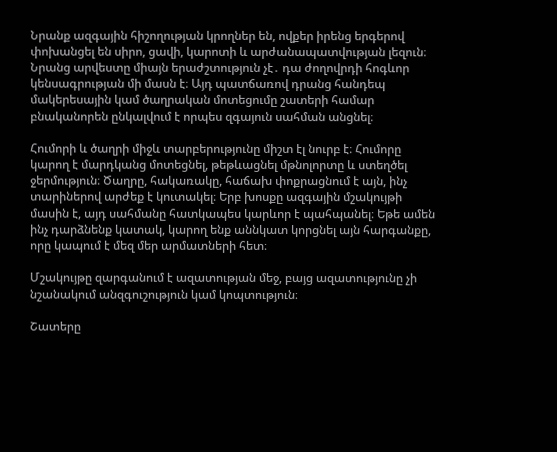Նրանք ազգային հիշողության կրողներ են, ովքեր իրենց երգերով փոխանցել են սիրո, ցավի, կարոտի և արժանապատվության լեզուն։ Նրանց արվեստը միայն երաժշտություն չէ․ դա ժողովրդի հոգևոր կենսագրության մի մասն է։ Այդ պատճառով դրանց հանդեպ մակերեսային կամ ծաղրական մոտեցումը շատերի համար բնականորեն ընկալվում է որպես զգայուն սահման անցնել։

Հումորի և ծաղրի միջև տարբերությունը միշտ էլ նուրբ է։ Հումորը կարող է մարդկանց մոտեցնել, թեթևացնել մթնոլորտը և ստեղծել ջերմություն։ Ծաղրը, հակառակը, հաճախ փոքրացնում է այն, ինչ տարիներով արժեք է կուտակել։ Երբ խոսքը ազգային մշակույթի մասին է, այդ սահմանը հատկապես կարևոր է պահպանել։ Եթե ամեն ինչ դարձնենք կատակ, կարող ենք աննկատ կորցնել այն հարգանքը, որը կապում է մեզ մեր արմատների հետ։

Մշակույթը զարգանում է ազատության մեջ, բայց ազատությունը չի նշանակում անզգուշություն կամ կոպտություն։

Շատերը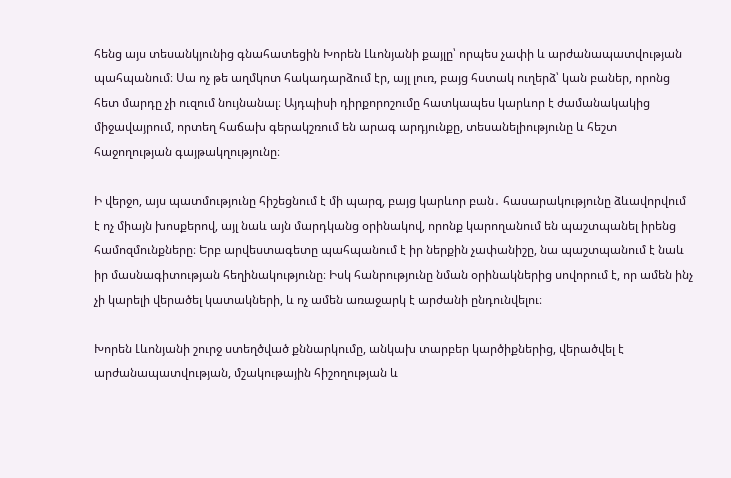հենց այս տեսանկյունից գնահատեցին Խորեն Լևոնյանի քայլը՝ որպես չափի և արժանապատվության պահպանում։ Սա ոչ թե աղմկոտ հակադարձում էր, այլ լուռ, բայց հստակ ուղերձ՝ կան բաներ, որոնց հետ մարդը չի ուզում նույնանալ։ Այդպիսի դիրքորոշումը հատկապես կարևոր է ժամանակակից միջավայրում, որտեղ հաճախ գերակշռում են արագ արդյունքը, տեսանելիությունը և հեշտ հաջողության գայթակղությունը։

Ի վերջո, այս պատմությունը հիշեցնում է մի պարզ, բայց կարևոր բան․ հասարակությունը ձևավորվում է ոչ միայն խոսքերով, այլ նաև այն մարդկանց օրինակով, որոնք կարողանում են պաշտպանել իրենց համոզմունքները։ Երբ արվեստագետը պահպանում է իր ներքին չափանիշը, նա պաշտպանում է նաև իր մասնագիտության հեղինակությունը։ Իսկ հանրությունը նման օրինակներից սովորում է, որ ամեն ինչ չի կարելի վերածել կատակների, և ոչ ամեն առաջարկ է արժանի ընդունվելու։

Խորեն Լևոնյանի շուրջ ստեղծված քննարկումը, անկախ տարբեր կարծիքներից, վերածվել է արժանապատվության, մշակութային հիշողության և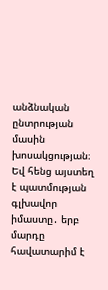անձնական ընտրության մասին խոսակցության։ Եվ հենց այստեղ է պատմության գլխավոր իմաստը․ երբ մարդը հավատարիմ է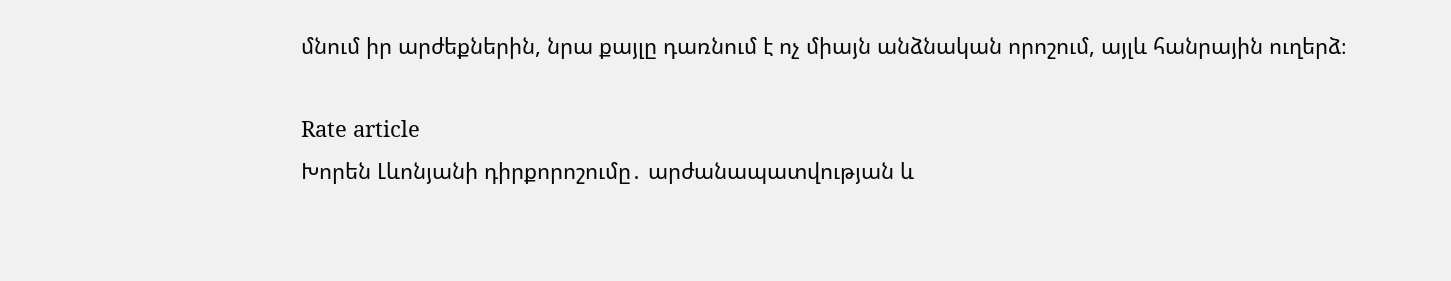մնում իր արժեքներին, նրա քայլը դառնում է ոչ միայն անձնական որոշում, այլև հանրային ուղերձ։

Rate article
Խորեն Լևոնյանի դիրքորոշումը․ արժանապատվության և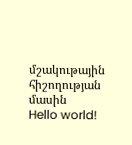մշակութային հիշողության մասին
Hello world!